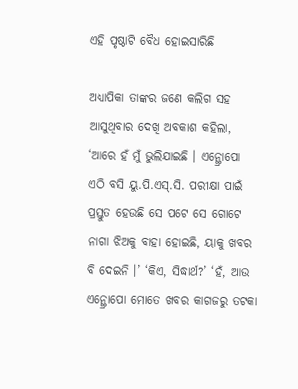ଏହି ପୃଷ୍ଠାଟି ବୈଧ ହୋଇସାରିଛି

ଅଧ୍ୟାପିକା ତାଙ୍କର ଜଣେ କଲିଗ ସହ ଆସୁଥିବାର ଦେଖି ଅବକାଶ କହିଲା, ‘ଆରେ ହଁ ମୁଁ ଭୁଲିଯାଇଛି । ଏନ୍ଥ୍ରୋପୋ ଏଠି ବସି ୟୁ.ପି.ଏସ୍.ସି. ପରୀକ୍ଷା ପାଇଁ ପ୍ରସ୍ତୁତ ହେଉଛି ସେ ପଟେ ସେ ଗୋଟେ ନାଗା ଝିଅକୁ ବାହା ହୋଇଛି, ୟାକୁ ଖବର ବି ଦେଇନି ।’ ‘କିଏ, ସିଦ୍ଧାର୍ଥ?’ ‘ହଁ, ଆଉ ଏନ୍ଥ୍ରୋପୋ ମୋତେ ଖବର କାଗଜରୁ ତଟକା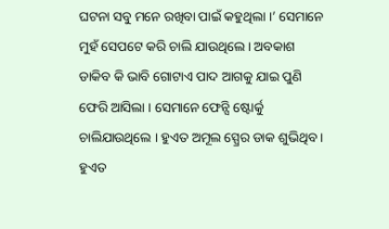ଘଟନା ସବୁ ମନେ ରଖିବା ପାଇଁ କହୁଥିଲା ।’ ସେମାନେ ମୁହଁ ସେପଟେ କରି ଚାଲି ଯାଉଥିଲେ । ଅବକାଶ ଡାକିବ କି ଭାବି ଗୋଟାଏ ପାଦ ଆଗକୁ ଯାଇ ପୁଣି ଫେରି ଆସିଲା । ସେମାନେ ଫେନ୍ସି ଷ୍ଟୋର୍କୁ ଚାଲିଯାଉଥିଲେ । ହୁଏତ ଅମୂଲ ସ୍ପ୍ରେର ଡାକ ଶୁଭିଥିବ । ହୁଏତ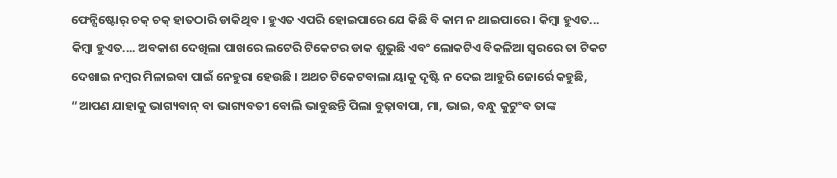ଫେନ୍ସିଷ୍ଟୋର୍ ଚକ୍ ଚକ୍ ହାତଠାରି ଡାକିଥିବ । ହୁଏତ ଏପରି ହୋଇପାରେ ଯେ କିଛି ବି କାମ ନ ଥାଇପାରେ । କିମ୍ବା ହୁଏତ... କିମ୍ବା ହୁଏତ.... ଅବକାଶ ଦେଖିଲା ପାଖରେ ଲଟେରି ଟିକେଟର ଡାକ ଶୁଭୁଛି ଏବଂ ଲୋକଟିଏ ବିକଳିଆ ସ୍ୱରରେ ତା ଟିକଟ ଦେଖାଇ ନମ୍ବର ମିଳାଇବା ପାଇଁ ନେହୁରା ହେଉଛି । ଅଥଚ ଟିକେଟବାଲା ୟାକୁ ଦୃଷ୍ଟି ନ ଦେଇ ଆହୁରି ଜୋର୍ରେ କହୁଛି, “ଆପଣ ଯାହାକୁ ଭାଗ୍ୟବାନ୍ ବା ଭାଗ୍ୟବତୀ ବୋଲି ଭାବୁଛନ୍ତି ପିଲା ବୁଢ଼ାବାପା, ମା, ଭାଇ, ବନ୍ଧୁ କୁଟୁଂବ ତାଙ୍କ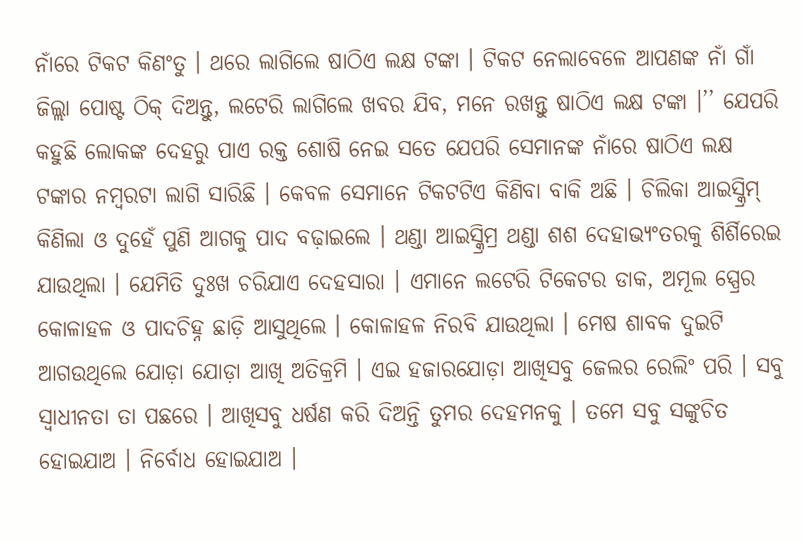ନାଁରେ ଟିକଟ କିଣଂତୁ । ଥରେ ଲାଗିଲେ ଷାଠିଏ ଲକ୍ଷ ଟଙ୍କା । ଟିକଟ ନେଲାବେଳେ ଆପଣଙ୍କ ନାଁ ଗାଁ ଜିଲ୍ଲା ପୋଷ୍ଟ ଠିକ୍ ଦିଅନ୍ତୁ, ଲଟେରି ଲାଗିଲେ ଖବର ଯିବ, ମନେ ରଖନ୍ତୁ ଷାଠିଏ ଲକ୍ଷ ଟଙ୍କା ।’’ ଯେପରି କହୁଛି ଲୋକଙ୍କ ଦେହରୁ ପାଏ ରକ୍ତ ଶୋଷି ନେଇ ସତେ ଯେପରି ସେମାନଙ୍କ ନାଁରେ ଷାଠିଏ ଲକ୍ଷ ଟଙ୍କାର ନମ୍ବରଟା ଲାଗି ସାରିଛି । କେବଳ ସେମାନେ ଟିକଟଟିଏ କିଣିବା ବାକି ଅଛି । ଚିଲିକା ଆଇସ୍କ୍ରିମ୍ କିଣିଲା ଓ ଦୁହେଁ ପୁଣି ଆଗକୁ ପାଦ ବଢ଼ାଇଲେ । ଥଣ୍ଡା ଆଇସ୍କ୍ରିମ୍ର ଥଣ୍ଡା ଶଶ ଦେହାଭ୍ୟଂତରକୁ ଶିର୍ଶିରେଇ ଯାଉଥିଲା । ଯେମିତି ଦୁଃଖ ଚରିଯାଏ ଦେହସାରା । ଏମାନେ ଲଟେରି ଟିକେଟର ଡାକ, ଅମୂଲ ସ୍ପ୍ରେର କୋଳାହଳ ଓ ପାଦଚିହ୍ନ ଛାଡ଼ି ଆସୁଥିଲେ । କୋଳାହଳ ନିରବି ଯାଉଥିଲା । ମେଷ ଶାବକ ଦୁଇଟି ଆଗଉଥିଲେ ଯୋଡ଼ା ଯୋଡ଼ା ଆଖି ଅତିକ୍ରମି । ଏଇ ହଜାରଯୋଡ଼ା ଆଖିସବୁ ଜେଲର ରେଲିଂ ପରି । ସବୁ ସ୍ୱାଧୀନତା ତା ପଛରେ । ଆଖିସବୁ ଧର୍ଷଣ କରି ଦିଅନ୍ତି ତୁମର ଦେହମନକୁ । ତମେ ସବୁ ସଙ୍କୁଚିତ ହୋଇଯାଅ । ନିର୍ବୋଧ ହୋଇଯାଅ ।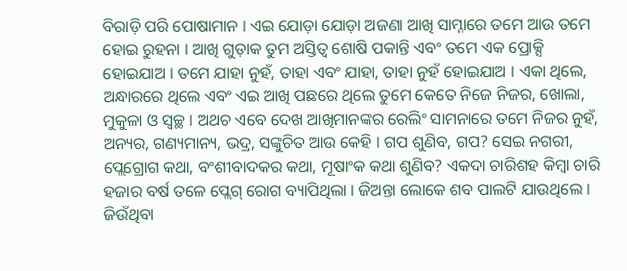ବିରାଡ଼ି ପରି ପୋଷାମାନ । ଏଇ ଯୋଡ଼ା ଯୋଡ଼ା ଅଜଣା ଆଖି ସାମ୍ନାରେ ତମେ ଆଉ ତମେ ହୋଇ ରୁହନା । ଆଖି ଗୁଡ଼ାକ ତୁମ ଅସ୍ତିତ୍ୱ ଶୋଷି ପକାନ୍ତି ଏବଂ ତମେ ଏକ ପ୍ରୋକ୍ସି ହୋଇଯାଅ । ତମେ ଯାହା ନୁହଁ, ତାହା ଏବଂ ଯାହା, ତାହା ନୁହଁ ହୋଇଯାଅ । ଏକା ଥିଲେ, ଅନ୍ଧାରରେ ଥିଲେ ଏବଂ ଏଇ ଆଖି ପଛରେ ଥିଲେ ତୁମେ କେତେ ନିଜେ ନିଜର, ଖୋଲା, ମୁକୁଳା ଓ ସ୍ୱଚ୍ଛ । ଅଥଚ ଏବେ ଦେଖ ଆଖିମାନଙ୍କର ରେଲିଂ ସାମନାରେ ତମେ ନିଜର ନୁହଁ, ଅନ୍ୟର, ଗଣ୍ୟମାନ୍ୟ, ଭଦ୍ର, ସଙ୍କୁଚିତ ଆଉ କେହି । ଗପ ଶୁଣିବ, ଗପ? ସେଇ ନଗରୀ, ପ୍ଲେଗ୍ରୋଗ କଥା, ବଂଶୀବାଦକର କଥା, ମୂଷାଂକ କଥା ଶୁଣିବ? ଏକଦା ଚାରିଶହ କିମ୍ବା ଚାରି ହଜାର ବର୍ଷ ତଳେ ପ୍ଲେଗ୍ ରୋଗ ବ୍ୟାପିଥିଲା । ଜିଅନ୍ତା ଲୋକେ ଶବ ପାଲଟି ଯାଉଥିଲେ । ଜିଉଁଥିବା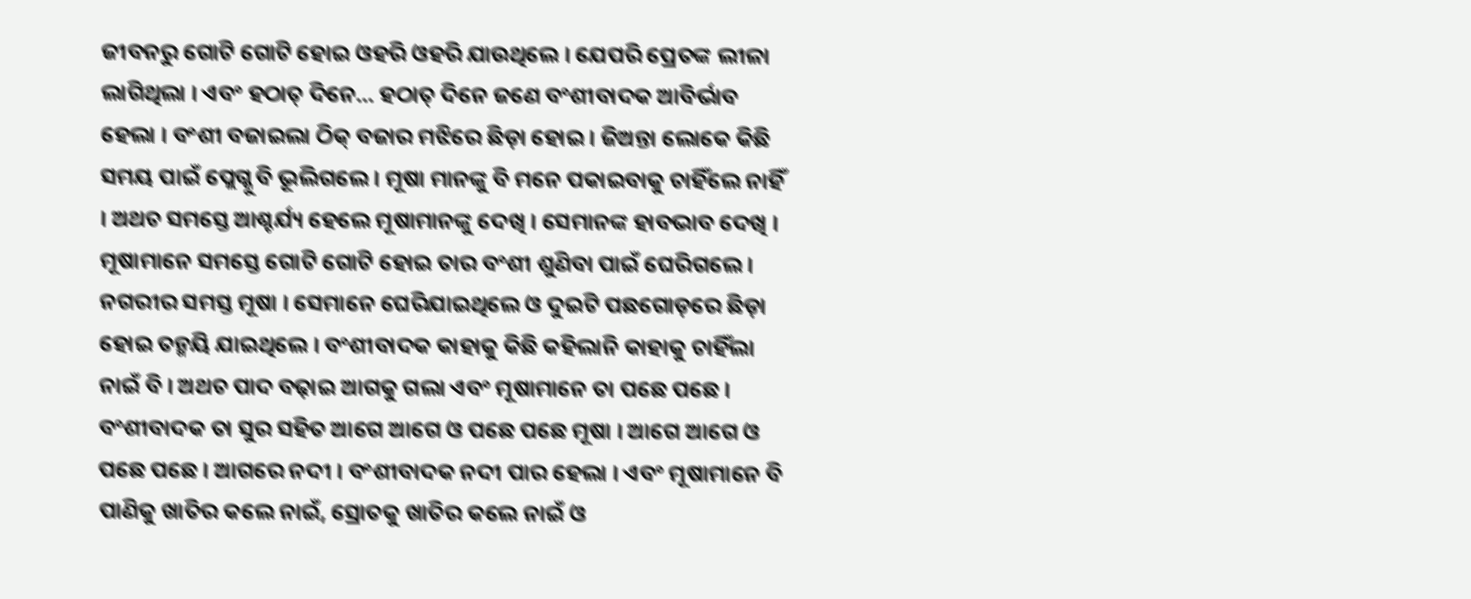ଜୀବନରୁ ଗୋଟି ଗୋଟି ହୋଇ ଓହରି ଓହରି ଯାଉଥିଲେ । ଯେପରି ପ୍ରେତଙ୍କ ଲୀଳା ଲାଗିଥିଲା । ଏବଂ ହଠାତ୍ ଦିନେ... ହଠାତ୍ ଦିନେ ଜଣେ ବଂଶୀବାଦକ ଆବିର୍ଭାବ ହେଲା । ବଂଶୀ ବଜାଇଲା ଠିକ୍ ବଜାର ମଝିରେ ଛିଡ଼ା ହୋଇ । ଜିଅନ୍ତା ଲୋକେ କିଛି ସମୟ ପାଇଁ ପ୍ଲେଗ୍କୁ ବି ଭୂଲିଗଲେ । ମୂଷା ମାନଙ୍କୁ ବି ମନେ ପକାଇବାକୁ ଚାହିଁଲେ ନାହିଁ । ଅଥଚ ସମସ୍ତେ ଆଶ୍ଚର୍ଯ୍ୟ ହେଲେ ମୂଷାମାନଙ୍କୁ ଦେଖି । ସେମାନଙ୍କ ହାବଭାବ ଦେଖି । ମୂଷାମାନେ ସମସ୍ତେ ଗୋଟି ଗୋଟି ହୋଇ ତାର ବଂଶୀ ଶୁଣିବା ପାଇଁ ଘେରିଗଲେ । ନଗରୀର ସମସ୍ତ ମୂଷା । ସେମାନେ ଘେରିଯାଇଥିଲେ ଓ ଦୁଇଟି ପଛଗୋଡ଼ରେ ଛିଡ଼ା ହୋଇ ତନ୍ମୟି ଯାଇଥିଲେ । ବଂଶୀବାଦକ କାହାକୁ କିଛି କହିଲାନି କାହାକୁ ଚାହିଁଲା ନାଇଁ ବି । ଅଥଚ ପାଦ ବଢ଼ାଇ ଆଗକୁ ଗଲା ଏବଂ ମୂଷାମାନେ ତା ପଛେ ପଛେ । ବଂଶୀବାଦକ ତା ସୁର ସହିତ ଆଗେ ଆଗେ ଓ ପଛେ ପଛେ ମୂଷା । ଆଗେ ଆଗେ ଓ ପଛେ ପଛେ । ଆଗରେ ନଦୀ । ବଂଶୀବାଦକ ନଦୀ ପାର ହେଲା । ଏବଂ ମୂଷାମାନେ ବି ପାଣିକୁ ଖାତିର କଲେ ନାଇଁ, ସ୍ରୋତକୁ ଖାତିର କଲେ ନାଇଁ ଓ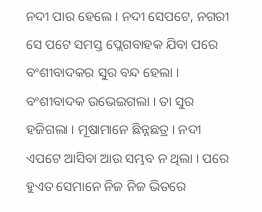ନଦୀ ପାର ହେଲେ । ନଦୀ ସେପଟେ, ନଗରୀ ସେ ପଟେ ସମସ୍ତ ପ୍ଲେଗବାହକ ଯିବା ପରେ ବଂଶୀବାଦକର ସୁର ବନ୍ଦ ହେଲା । ବଂଶୀବାଦକ ଉଭେଇଗଲା । ତା ସୁର ହଜିଗଲା । ମୂଷାମାନେ ଛିନ୍ନଛତ୍ର । ନଦୀ ଏପଟେ ଆସିବା ଆଉ ସମ୍ଭବ ନ ଥିଲା । ପରେ ହୁଏତ ସେମାନେ ନିଜ ନିଜ ଭିତରେ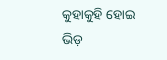କୁହାକୁହି ହୋଇ ଭିଡ଼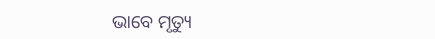ଭାବେ ମୃତ୍ୟୁ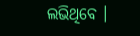ଲଭିଥିବେ ।